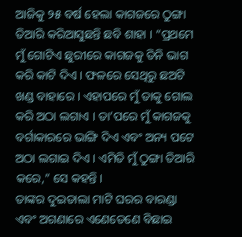ଆଜିକୁ ୨୫ ବର୍ଷ ହେଲା କାଗଜରେ ଠୁଙ୍ଗା ତିଆରି କରିଆସୁଛନ୍ତି ଛବି ଶାହା । “ପ୍ରଥମେ ମୁଁ ଗୋଟିଏ ଛୁରୀରେ କାଗଜକୁ ତିନି ଭାଗ କରି କାଟି ଦିଏ । ଫଳରେ ସେଥିରୁ ଛଅଟି ଖଣ୍ଡ ବାହାରେ । ଏହାପରେ ମୁଁ ତାକୁ ଗୋଲ କରି ଅଠା ଲଗାଏ । ତା’ପରେ ମୁଁ କାଗଜକୁ ବର୍ଗାକାରରେ ଭାଙ୍ଗି ଦିଏ ଏବଂ ଅନ୍ୟ ପଟେ ଅଠା ଲଗାଇ ଦିଏ । ଏମିତି ମୁଁ ଠୁଙ୍ଗା ତିଆରି କରେ,” ସେ କହନ୍ତି ।
ତାଙ୍କର ଦୁଇତାଲା ମାଟି ଘରର ବାରଣ୍ଡା ଏବଂ ଅଗଣାରେ ଏଣେତେଣେ ବିଛାଇ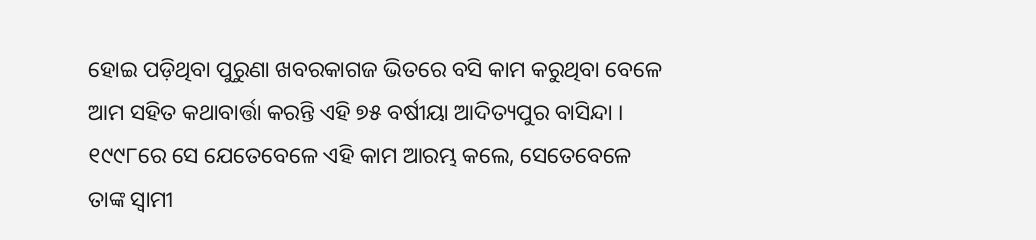ହୋଇ ପଡ଼ିଥିବା ପୁରୁଣା ଖବରକାଗଜ ଭିତରେ ବସି କାମ କରୁଥିବା ବେଳେ ଆମ ସହିତ କଥାବାର୍ତ୍ତା କରନ୍ତି ଏହି ୭୫ ବର୍ଷୀୟା ଆଦିତ୍ୟପୁର ବାସିନ୍ଦା ।
୧୯୯୮ରେ ସେ ଯେତେବେଳେ ଏହି କାମ ଆରମ୍ଭ କଲେ, ସେତେବେଳେ ତାଙ୍କ ସ୍ୱାମୀ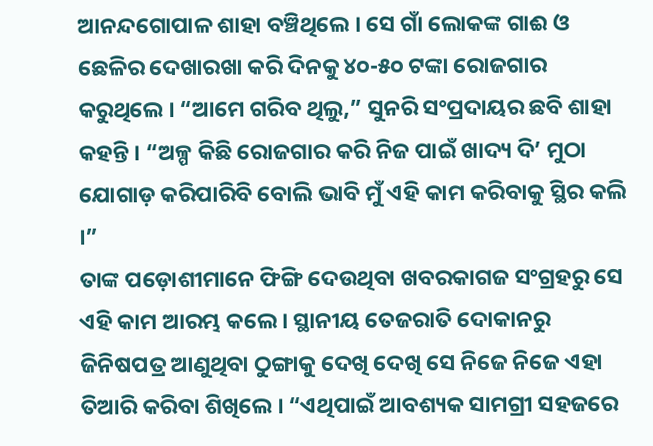ଆନନ୍ଦଗୋପାଳ ଶାହା ବଞ୍ଚିଥିଲେ । ସେ ଗାଁ ଲୋକଙ୍କ ଗାଈ ଓ ଛେଳିର ଦେଖାରଖା କରି ଦିନକୁ ୪୦-୫୦ ଟଙ୍କା ରୋଜଗାର କରୁଥିଲେ । “ଆମେ ଗରିବ ଥିଲୁ,” ସୁନରି ସଂପ୍ରଦାୟର ଛବି ଶାହା କହନ୍ତି । “ଅଳ୍ପ କିଛି ରୋଜଗାର କରି ନିଜ ପାଇଁ ଖାଦ୍ୟ ଦି’ ମୁଠା ଯୋଗାଡ଼ କରିପାରିବି ବୋଲି ଭାବି ମୁଁ ଏହି କାମ କରିବାକୁ ସ୍ଥିର କଲି ।”
ତାଙ୍କ ପଡ଼ୋଶୀମାନେ ଫିଙ୍ଗି ଦେଉଥିବା ଖବରକାଗଜ ସଂଗ୍ରହରୁ ସେ ଏହି କାମ ଆରମ୍ଭ କଲେ । ସ୍ଥାନୀୟ ତେଜରାତି ଦୋକାନରୁ ଜିନିଷପତ୍ର ଆଣୁଥିବା ଠୁଙ୍ଗାକୁ ଦେଖି ଦେଖି ସେ ନିଜେ ନିଜେ ଏହା ତିଆରି କରିବା ଶିଖିଲେ । “ଏଥିପାଇଁ ଆବଶ୍ୟକ ସାମଗ୍ରୀ ସହଜରେ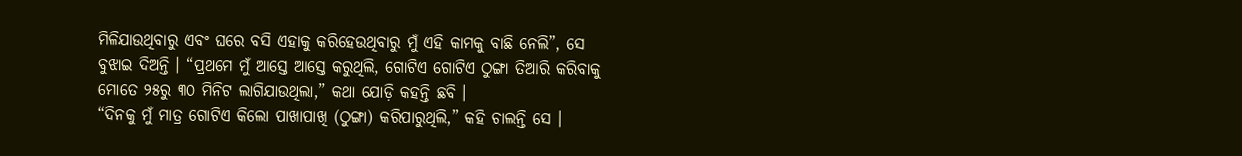ମିଳିଯାଉଥିବାରୁ ଏବଂ ଘରେ ବସି ଏହାକୁ କରିହେଉଥିବାରୁ ମୁଁ ଏହି କାମକୁ ବାଛି ନେଲି”, ସେ ବୁଝାଇ ଦିଅନ୍ତି । “ପ୍ରଥମେ ମୁଁ ଆସ୍ତେ ଆସ୍ତେ କରୁଥିଲି, ଗୋଟିଏ ଗୋଟିଏ ଠୁଙ୍ଗା ତିଆରି କରିବାକୁ ମୋତେ ୨୫ରୁ ୩୦ ମିନିଟ ଲାଗିଯାଉଥିଲା,” କଥା ଯୋଡ଼ି କହନ୍ତି ଛବି ।
“ଦିନକୁ ମୁଁ ମାତ୍ର ଗୋଟିଏ କିଲୋ ପାଖାପାଖି (ଠୁଙ୍ଗା) କରିପାରୁଥିଲି,” କହି ଚାଲନ୍ତି ସେ ।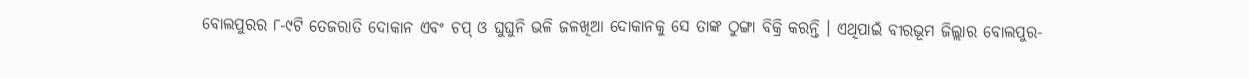ବୋଲପୁରର ୮-୯ଟି ତେଜରାତି ଦୋକାନ ଏବଂ ଚପ୍ ଓ ଘୁଘୁନି ଭଳି ଜଳଖିଆ ଦୋକାନକୁ ସେ ତାଙ୍କ ଠୁଙ୍ଗା ବିକ୍ରି କରନ୍ତି । ଏଥିପାଇଁ ବୀରଭୂମ ଜିଲ୍ଲାର ବୋଲପୁର-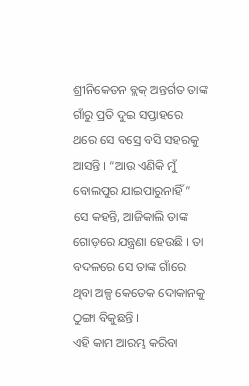ଶ୍ରୀନିକେତନ ବ୍ଲକ୍ ଅନ୍ତର୍ଗତ ତାଙ୍କ ଗାଁରୁ ପ୍ରତି ଦୁଇ ସପ୍ତାହରେ ଥରେ ସେ ବସ୍ରେ ବସି ସହରକୁ ଆସନ୍ତି । “ଆଉ ଏଣିକି ମୁଁ ବୋଲପୁର ଯାଇପାରୁନାହିଁ” ସେ କହନ୍ତି, ଆଜିକାଲି ତାଙ୍କ ଗୋଡ଼ରେ ଯନ୍ତ୍ରଣା ହେଉଛି । ତା ବଦଳରେ ସେ ତାଙ୍କ ଗାଁରେ ଥିବା ଅଳ୍ପ କେତେକ ଦୋକାନକୁ ଠୁଙ୍ଗା ବିକୁଛନ୍ତି ।
ଏହି କାମ ଆରମ୍ଭ କରିବା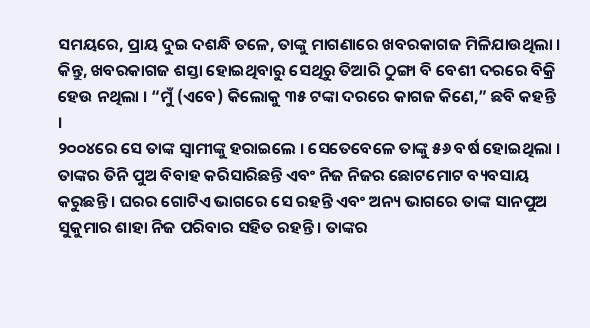ସମୟରେ, ପ୍ରାୟ ଦୁଇ ଦଶନ୍ଧି ତଳେ, ତାଙ୍କୁ ମାଗଣାରେ ଖବରକାଗଜ ମିଳିଯାଉଥିଲା । କିନ୍ତୁ, ଖବରକାଗଜ ଶସ୍ତା ହୋଇଥିବାରୁ ସେଥିରୁ ତିଆରି ଠୁଙ୍ଗା ବି ବେଶୀ ଦରରେ ବିକ୍ରି ହେଉ ନଥିଲା । “ମୁଁ (ଏବେ) କିଲୋକୁ ୩୫ ଟଙ୍କା ଦରରେ କାଗଜ କିଣେ,” ଛବି କହନ୍ତି ।
୨୦୦୪ରେ ସେ ତାଙ୍କ ସ୍ୱାମୀଙ୍କୁ ହରାଇଲେ । ସେତେବେଳେ ତାଙ୍କୁ ୫୬ ବର୍ଷ ହୋଇଥିଲା । ତାଙ୍କର ତିନି ପୁଅ ବିବାହ କରିସାରିଛନ୍ତି ଏବଂ ନିଜ ନିଜର ଛୋଟମୋଟ ବ୍ୟବସାୟ କରୁଛନ୍ତି । ଘରର ଗୋଟିଏ ଭାଗରେ ସେ ରହନ୍ତି ଏବଂ ଅନ୍ୟ ଭାଗରେ ତାଙ୍କ ସାନପୁଅ ସୁକୁମାର ଶାହା ନିଜ ପରିବାର ସହିତ ରହନ୍ତି । ତାଙ୍କର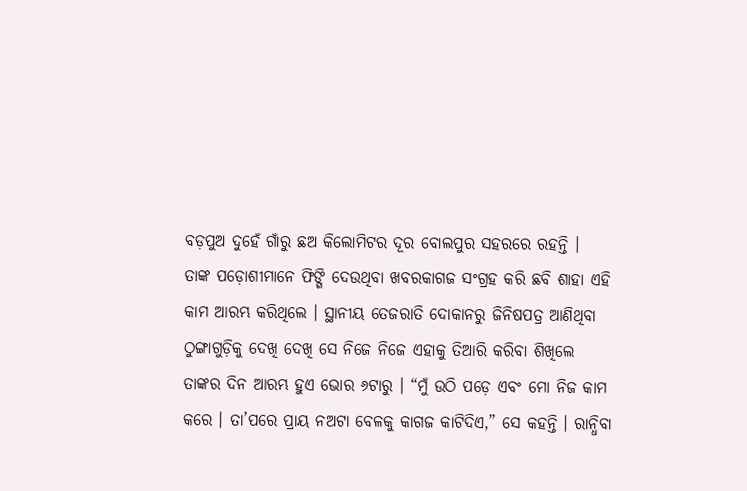ବଡ଼ପୁଅ ଦୁହେଁ ଗାଁରୁ ଛଅ କିଲୋମିଟର ଦୂର ବୋଲପୁର ସହରରେ ରହନ୍ତି ।
ତାଙ୍କ ପଡ଼ୋଶୀମାନେ ଫିଙ୍ଗି ଦେଉଥିବା ଖବରକାଗଜ ସଂଗ୍ରହ କରି ଛବି ଶାହା ଏହି କାମ ଆରମ୍ଭ କରିଥିଲେ । ସ୍ଥାନୀୟ ତେଜରାତି ଦୋକାନରୁ ଜିନିଷପତ୍ର ଆଣିଥିବା ଠୁଙ୍ଗାଗୁଡ଼ିକୁ ଦେଖି ଦେଖି ସେ ନିଜେ ନିଜେ ଏହାକୁ ତିଆରି କରିବା ଶିଖିଲେ
ତାଙ୍କର ଦିନ ଆରମ୍ଭ ହୁଏ ଭୋର ୬ଟାରୁ । “ମୁଁ ଉଠି ପଡ଼େ ଏବଂ ମୋ ନିଜ କାମ କରେ । ତା’ପରେ ପ୍ରାୟ ନଅଟା ବେଳକୁ କାଗଜ କାଟିଦିଏ,” ସେ କହନ୍ତି । ରାନ୍ଧିବା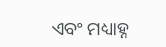ଏବଂ ମଧ୍ୟାହ୍ନ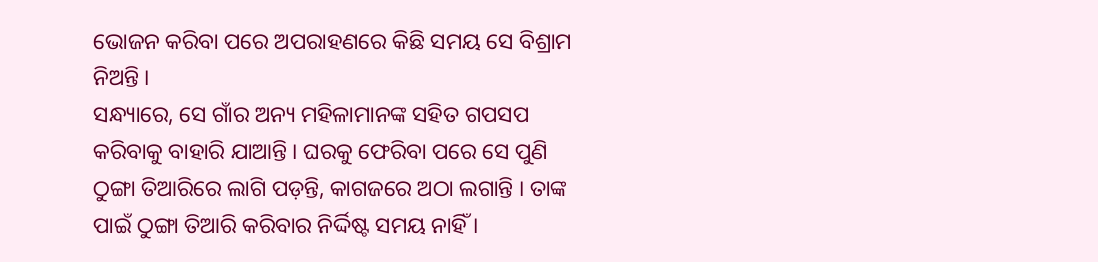ଭୋଜନ କରିବା ପରେ ଅପରାହଣରେ କିଛି ସମୟ ସେ ବିଶ୍ରାମ ନିଅନ୍ତି ।
ସନ୍ଧ୍ୟାରେ, ସେ ଗାଁର ଅନ୍ୟ ମହିଳାମାନଙ୍କ ସହିତ ଗପସପ କରିବାକୁ ବାହାରି ଯାଆନ୍ତି । ଘରକୁ ଫେରିବା ପରେ ସେ ପୁଣି ଠୁଙ୍ଗା ତିଆରିରେ ଲାଗି ପଡ଼ନ୍ତି, କାଗଜରେ ଅଠା ଲଗାନ୍ତି । ତାଙ୍କ ପାଇଁ ଠୁଙ୍ଗା ତିଆରି କରିବାର ନିର୍ଦ୍ଦିଷ୍ଟ ସମୟ ନାହିଁ ।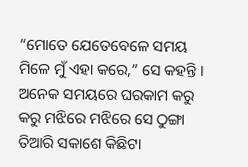“ମୋତେ ଯେତେବେଳେ ସମୟ ମିଳେ ମୁଁ ଏହା କରେ,” ସେ କହନ୍ତି । ଅନେକ ସମୟରେ ଘରକାମ କରୁ କରୁ ମଝିରେ ମଝିରେ ସେ ଠୁଙ୍ଗା ତିଆରି ସକାଶେ କିଛିଟା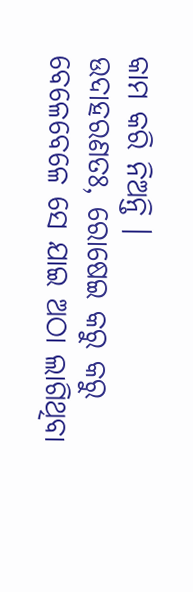କାମ କରି ନିଅନ୍ତି ।
ଉଦାହରଣତଃ, ରୋଷେଇ କରୁ କରୁ ବେଳେବେଳେ ସେ ଯାଇ ଅଠା ଲାଗିଥିବା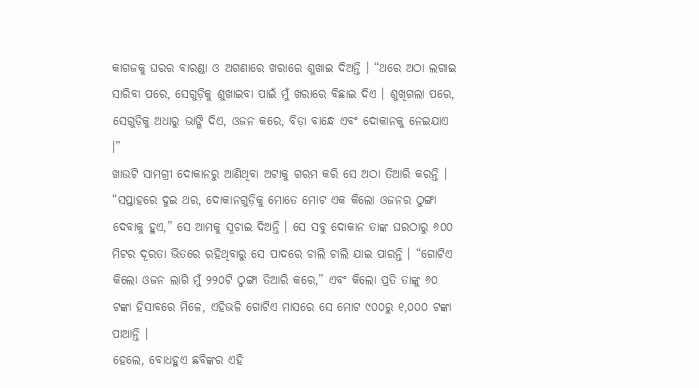କାଗଜକୁ ଘରର ବାରଣ୍ଡା ଓ ଅଗଣାରେ ଖରାରେ ଶୁଖାଇ ଦିଅନ୍ତି । “ଥରେ ଅଠା ଲଗାଇ ସାରିବା ପରେ, ସେଗୁଡ଼ିକୁ ଶୁଖାଇବା ପାଇଁ ମୁଁ ଖରାରେ ବିଛାଇ ଦିଏ । ଶୁଖିଗଲା ପରେ, ସେଗୁଡ଼ିକୁ ଅଧାରୁ ଭାଙ୍ଗି ଦିଏ, ଓଜନ କରେ, ବିଡ଼ା ବାନ୍ଧେ ଏବଂ ଦୋକାନକୁ ନେଇଯାଏ ।”
ଖାଉଟି ସାମଗ୍ରୀ ଦୋକାନରୁ ଆଣିଥିବା ଅଟାକୁ ଗରମ କରି ସେ ଅଠା ତିଆରି କରନ୍ତି ।
“ସପ୍ତାହରେ ଦୁଇ ଥର, ଦୋକାନଗୁଡ଼ିକୁ ମୋତେ ମୋଟ ଏକ କିଲୋ ଓଜନର ଠୁଙ୍ଗା ଦେବାକୁ ହୁଏ,” ସେ ଆମକୁ ସୂଚାଇ ଦିଅନ୍ତି । ସେ ସବୁ ଦୋକାନ ତାଙ୍କ ଘରଠାରୁ ୬୦୦ ମିଟର ଦୂରତା ଭିତରେ ରହିଥିବାରୁ ସେ ପାଦରେ ଚାଲି ଚାଲି ଯାଇ ପାରନ୍ତି । “ଗୋଟିଏ କିଲୋ ଓଜନ ଲାଗି ମୁଁ ୨୨୦ଟି ଠୁଙ୍ଗା ତିଆରି କରେ,” ଏବଂ କିଲୋ ପ୍ରତି ତାଙ୍କୁ ୬୦ ଟଙ୍କା ହିସାବରେ ମିଳେ, ଏହିଭଳି ଗୋଟିଏ ମାସରେ ସେ ମୋଟ ୯୦୦ରୁ ୧,୦୦୦ ଟଙ୍କା ପାଆନ୍ତି ।
ହେଲେ, ବୋଧହୁଏ ଛବିଙ୍କର ଏହି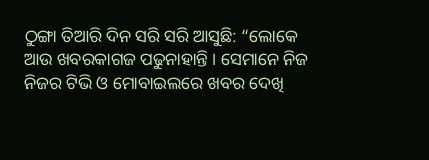ଠୁଙ୍ଗା ତିଆରି ଦିନ ସରି ସରି ଆସୁଛି: “ଲୋକେ ଆଉ ଖବରକାଗଜ ପଢୁନାହାନ୍ତି । ସେମାନେ ନିଜ ନିଜର ଟିଭି ଓ ମୋବାଇଲରେ ଖବର ଦେଖି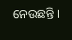ନେଉଛନ୍ତି ।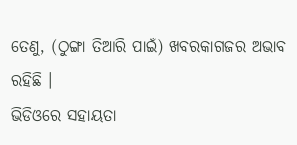ତେଣୁ, (ଠୁଙ୍ଗା ତିଆରି ପାଇଁ) ଖବରକାଗଜର ଅଭାବ ରହିଛି ।
ଭିଡିଓରେ ସହାୟତା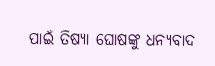ପାଇଁ ତିଷ୍ୟା ଘୋଷଙ୍କୁ ଧନ୍ୟବାଦ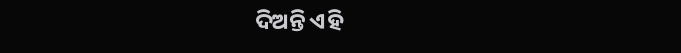ଦିଅନ୍ତି ଏହି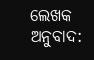ଲେଖକ
ଅନୁବାଦ: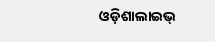ଓଡ଼ିଶାଲାଇଭ୍